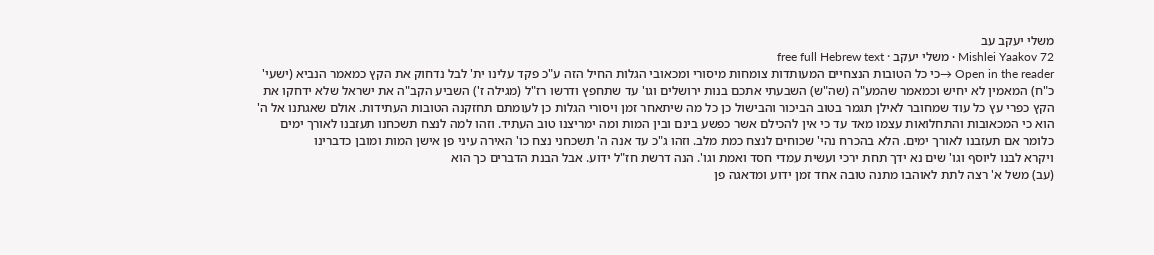משלי יעקב עב
Mishlei Yaakov 72 · משלי יעקב · free full Hebrew text
Open in the reader →כי כל הטובות הנצחיים המעותדות צומחות מיסורי ומכאובי הגלות החיל הזה ע"כ פקד עלינו ית' לבל נדחוק את הקץ כמאמר הנביא (ישעי' כ"ח) המאמין לא יחיש וכמאמר שהמע"ה (שה"ש) השבעתי אתכם בנות ירושלים וגו' עד שתחפץ ודרשו רז"ל (מגילה ז') השביע הקב"ה את ישראל שלא ידחקו את הקץ כפרי עץ כל עוד שמחובר לאילן תגמר בטוב הביכור והבישול כן כל מה שיתאחר זמן ויסורי הגלות כן לעומתם תחזקנה הטובות העתידות. אולם שאגתנו אל ה' הוא כי המכאובות והתחלואות עצמו מאד עד כי אין להכילם אשר כפשע בינם ובין המות ומה ימריצנו טוב העתיד. וזהו למה לנצח תשכחנו תעזבנו לאורך ימים כלומר אם תעזבנו לאורך ימים. הלא בהכרח נהי' שכוחים לנצח כמת מלב. וזהו ג"כ עד אנה ה' תשכחני נצח כו' האירה עיני פן אישן המות ומובן כדברינו
ויקרא לבנו ליוסף וגו' שים נא ידך תחת ירכי ועשית עמדי חסד ואמת וגו'. הנה דרשת חז"ל ידוע. אבל הבנת הדברים כך הוא
(עב) משל א' רצה לתת לאוהבו מתנה טובה אחד זמן ידוע ומדאגה פן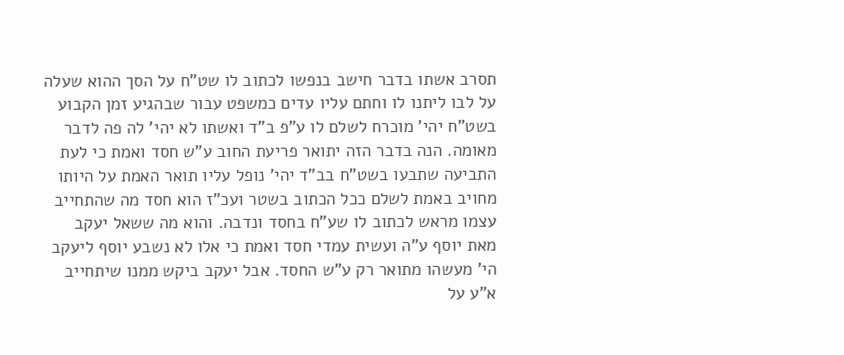תסרב אשתו בדבר חישב בנפשו לכתוב לו שט"ח על הסך ההוא שעלה על לבו ליתנו לו וחתם עליו עדים כמשפט עבור שבהגיע זמן הקבוע בשט"ח יהי' מוכרח לשלם לו ע"פ ב"ד ואשתו לא יהי' לה פה לדבר מאומה. הנה בדבר הזה יתואר פריעת החוב ע"ש חסד ואמת כי לעת התביעה שתבעו בשט"ח בב"ד יהי' נופל עליו תואר האמת על היותו מחויב באמת לשלם ככל הכתוב בשטר ועכ"ז הוא חסד מה שהתחייב עצמו מראש לכתוב לו שע"ח בחסד ונדבה. והוא מה ששאל יעקב מאת יוסף ע"ה ועשית עמדי חסד ואמת כי אלו לא נשבע יוסף ליעקב הי' מעשהו מתואר רק ע"ש החסד. אבל יעקב ביקש ממנו שיתחייב א"ע על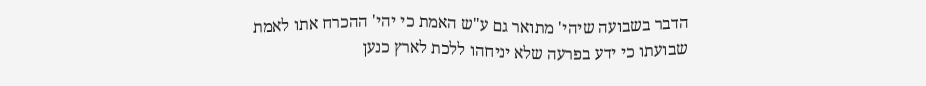הדבר בשבועה שיהי' מתואר גם ע"ש האמת כי יהי' ההכרח אתו לאמת שבועתו כי ידע בפרעה שלא יניחהו ללכת לארץ כנען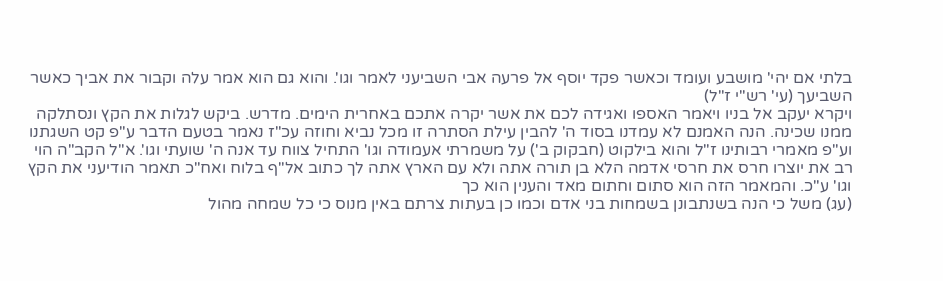בלתי אם יהי' מושבע ועומד וכאשר פקד יוסף אל פרעה אבי השביעני לאמר וגו'. והוא גם הוא אמר עלה וקבור את אביך כאשר השביעך (עי' רש"י ז"ל)
ויקרא יעקב אל בניו ויאמר האספו ואגידה לכם את אשר יקרה אתכם באחרית הימים. מדרש. ביקש לגלות את הקץ ונסתלקה ממנו שכינה. הנה האמנם לא עמדנו בסוד ה' להבין עילת הסתרה זו מכל נביא וחוזה עכ"ז נאמר בטעם הדבר ע"פ קט השגתנו וע"פ מאמרי רבותינו ז"ל והוא בילקוט (חבקוק ב') על משמרתי אעמודה וגו' התחיל צווח עד אנה ה' שועתי וגו'. א"ל הקב"ה הוי רב את יוצרו חרס את חרסי אדמה הלא בן תורה אתה ולא עם הארץ אתה לך כתוב אל"ף בלוח ואח"כ תאמר הודיעני את הקץ וגו' ע"כ. והמאמר הזה הוא סתום וחתום מאד והענין הוא כך
(עג) משל כי הנה בשנתבונן בשמחות בני אדם וכמו כן בעתות צרתם באין מנוס כי כל שמחה מהול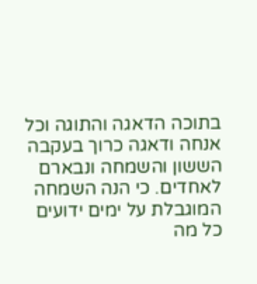בתוכה הדאגה והתוגה וכל אנחה ודאגה כרוך בעקבה הששון והשמחה ונבארם לאחדים. כי הנה השמחה המוגבלת על ימים ידועים כל מה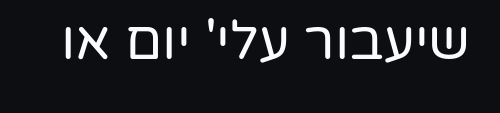שיעבור עלי' יום או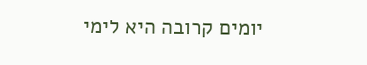יומים קרובה היא לימי